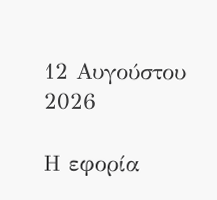12 Αυγούστου 2026

Η εφορία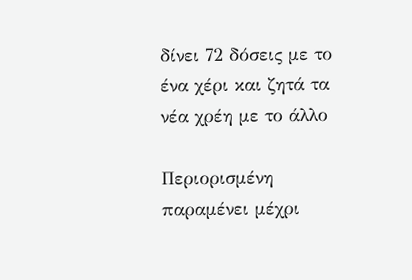δίνει 72 δόσεις με το ένα χέρι και ζητά τα νέα χρέη με το άλλο

Περιορισμένη παραμένει μέχρι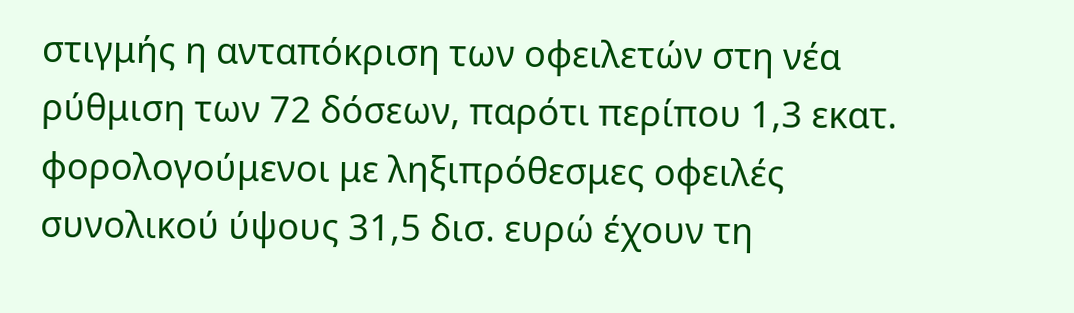στιγμής η ανταπόκριση των οφειλετών στη νέα ρύθμιση των 72 δόσεων, παρότι περίπου 1,3 εκατ. φορολογούμενοι με ληξιπρόθεσμες οφειλές συνολικού ύψους 31,5 δισ. ευρώ έχουν τη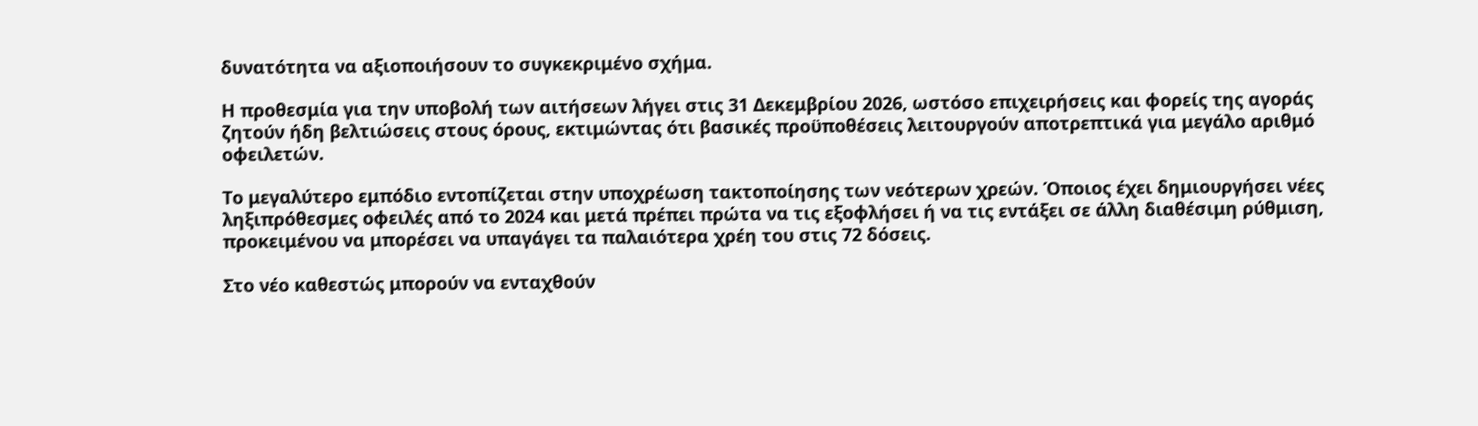δυνατότητα να αξιοποιήσουν το συγκεκριμένο σχήμα.

Η προθεσμία για την υποβολή των αιτήσεων λήγει στις 31 Δεκεμβρίου 2026, ωστόσο επιχειρήσεις και φορείς της αγοράς ζητούν ήδη βελτιώσεις στους όρους, εκτιμώντας ότι βασικές προϋποθέσεις λειτουργούν αποτρεπτικά για μεγάλο αριθμό οφειλετών.

Το μεγαλύτερο εμπόδιο εντοπίζεται στην υποχρέωση τακτοποίησης των νεότερων χρεών. Όποιος έχει δημιουργήσει νέες ληξιπρόθεσμες οφειλές από το 2024 και μετά πρέπει πρώτα να τις εξοφλήσει ή να τις εντάξει σε άλλη διαθέσιμη ρύθμιση, προκειμένου να μπορέσει να υπαγάγει τα παλαιότερα χρέη του στις 72 δόσεις.

Στο νέο καθεστώς μπορούν να ενταχθούν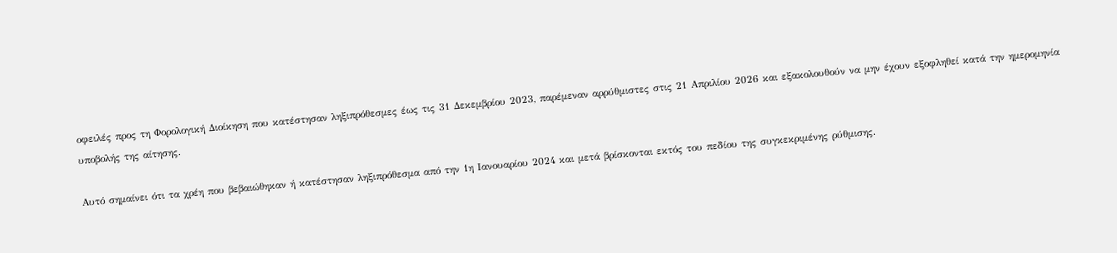οφειλές προς τη Φορολογική Διοίκηση που κατέστησαν ληξιπρόθεσμες έως τις 31 Δεκεμβρίου 2023, παρέμεναν αρρύθμιστες στις 21 Απριλίου 2026 και εξακολουθούν να μην έχουν εξοφληθεί κατά την ημερομηνία υποβολής της αίτησης.

Αυτό σημαίνει ότι τα χρέη που βεβαιώθηκαν ή κατέστησαν ληξιπρόθεσμα από την 1η Ιανουαρίου 2024 και μετά βρίσκονται εκτός του πεδίου της συγκεκριμένης ρύθμισης.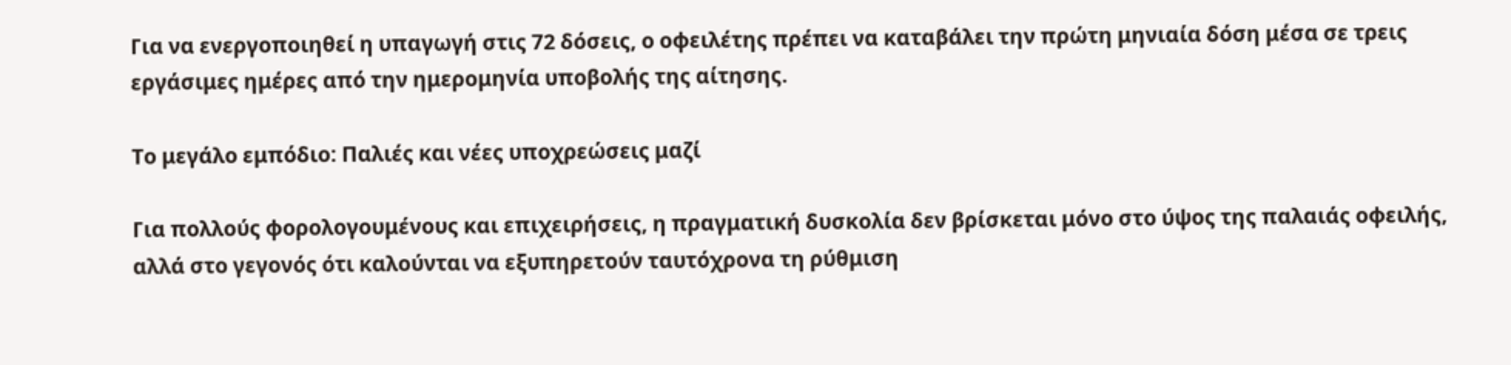Για να ενεργοποιηθεί η υπαγωγή στις 72 δόσεις, ο οφειλέτης πρέπει να καταβάλει την πρώτη μηνιαία δόση μέσα σε τρεις εργάσιμες ημέρες από την ημερομηνία υποβολής της αίτησης.

Το μεγάλο εμπόδιο: Παλιές και νέες υποχρεώσεις μαζί

Για πολλούς φορολογουμένους και επιχειρήσεις, η πραγματική δυσκολία δεν βρίσκεται μόνο στο ύψος της παλαιάς οφειλής, αλλά στο γεγονός ότι καλούνται να εξυπηρετούν ταυτόχρονα τη ρύθμιση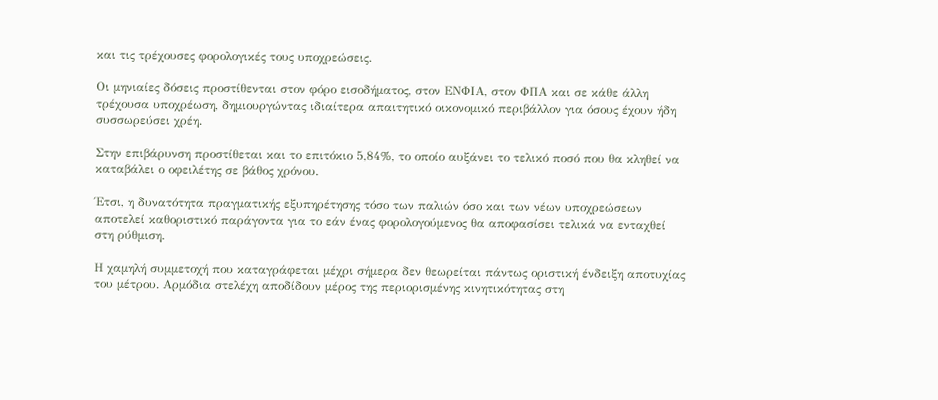και τις τρέχουσες φορολογικές τους υποχρεώσεις.

Οι μηνιαίες δόσεις προστίθενται στον φόρο εισοδήματος, στον ΕΝΦΙΑ, στον ΦΠΑ και σε κάθε άλλη τρέχουσα υποχρέωση, δημιουργώντας ιδιαίτερα απαιτητικό οικονομικό περιβάλλον για όσους έχουν ήδη συσσωρεύσει χρέη.

Στην επιβάρυνση προστίθεται και το επιτόκιο 5,84%, το οποίο αυξάνει το τελικό ποσό που θα κληθεί να καταβάλει ο οφειλέτης σε βάθος χρόνου.

Έτσι, η δυνατότητα πραγματικής εξυπηρέτησης τόσο των παλιών όσο και των νέων υποχρεώσεων αποτελεί καθοριστικό παράγοντα για το εάν ένας φορολογούμενος θα αποφασίσει τελικά να ενταχθεί στη ρύθμιση.

Η χαμηλή συμμετοχή που καταγράφεται μέχρι σήμερα δεν θεωρείται πάντως οριστική ένδειξη αποτυχίας του μέτρου. Αρμόδια στελέχη αποδίδουν μέρος της περιορισμένης κινητικότητας στη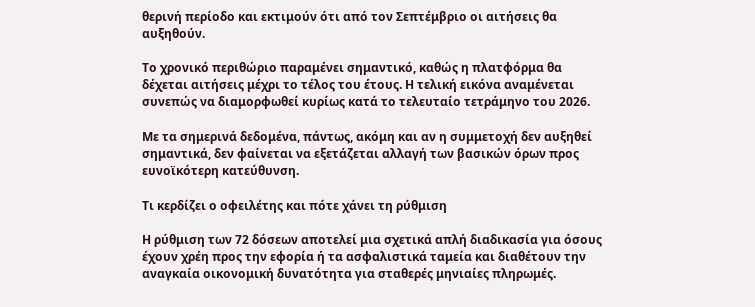θερινή περίοδο και εκτιμούν ότι από τον Σεπτέμβριο οι αιτήσεις θα αυξηθούν.

Το χρονικό περιθώριο παραμένει σημαντικό, καθώς η πλατφόρμα θα δέχεται αιτήσεις μέχρι το τέλος του έτους. Η τελική εικόνα αναμένεται συνεπώς να διαμορφωθεί κυρίως κατά το τελευταίο τετράμηνο του 2026.

Με τα σημερινά δεδομένα, πάντως, ακόμη και αν η συμμετοχή δεν αυξηθεί σημαντικά, δεν φαίνεται να εξετάζεται αλλαγή των βασικών όρων προς ευνοϊκότερη κατεύθυνση.

Τι κερδίζει ο οφειλέτης και πότε χάνει τη ρύθμιση

Η ρύθμιση των 72 δόσεων αποτελεί μια σχετικά απλή διαδικασία για όσους έχουν χρέη προς την εφορία ή τα ασφαλιστικά ταμεία και διαθέτουν την αναγκαία οικονομική δυνατότητα για σταθερές μηνιαίες πληρωμές.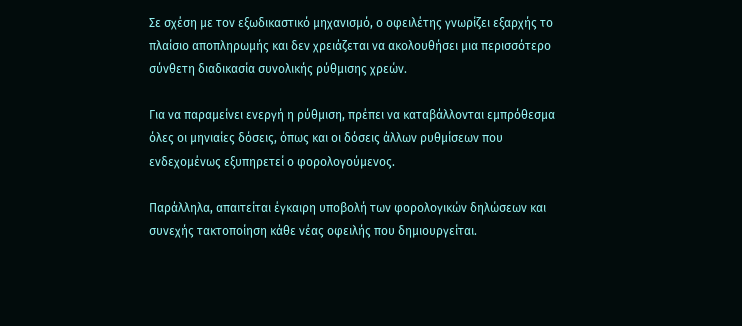Σε σχέση με τον εξωδικαστικό μηχανισμό, ο οφειλέτης γνωρίζει εξαρχής το πλαίσιο αποπληρωμής και δεν χρειάζεται να ακολουθήσει μια περισσότερο σύνθετη διαδικασία συνολικής ρύθμισης χρεών.

Για να παραμείνει ενεργή η ρύθμιση, πρέπει να καταβάλλονται εμπρόθεσμα όλες οι μηνιαίες δόσεις, όπως και οι δόσεις άλλων ρυθμίσεων που ενδεχομένως εξυπηρετεί ο φορολογούμενος.

Παράλληλα, απαιτείται έγκαιρη υποβολή των φορολογικών δηλώσεων και συνεχής τακτοποίηση κάθε νέας οφειλής που δημιουργείται.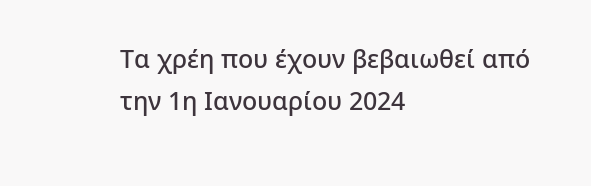Τα χρέη που έχουν βεβαιωθεί από την 1η Ιανουαρίου 2024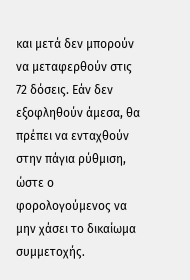και μετά δεν μπορούν να μεταφερθούν στις 72 δόσεις. Εάν δεν εξοφληθούν άμεσα, θα πρέπει να ενταχθούν στην πάγια ρύθμιση, ώστε ο φορολογούμενος να μην χάσει το δικαίωμα συμμετοχής.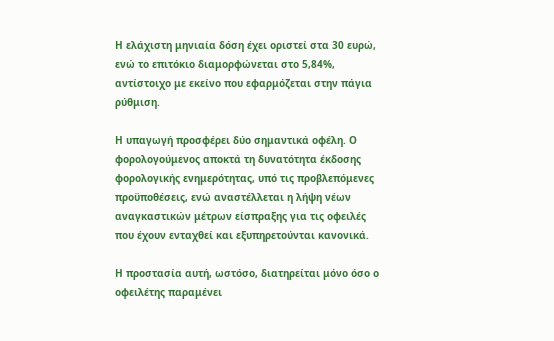Η ελάχιστη μηνιαία δόση έχει οριστεί στα 30 ευρώ, ενώ το επιτόκιο διαμορφώνεται στο 5,84%, αντίστοιχο με εκείνο που εφαρμόζεται στην πάγια ρύθμιση.

Η υπαγωγή προσφέρει δύο σημαντικά οφέλη. Ο φορολογούμενος αποκτά τη δυνατότητα έκδοσης φορολογικής ενημερότητας, υπό τις προβλεπόμενες προϋποθέσεις, ενώ αναστέλλεται η λήψη νέων αναγκαστικών μέτρων είσπραξης για τις οφειλές που έχουν ενταχθεί και εξυπηρετούνται κανονικά.

Η προστασία αυτή, ωστόσο, διατηρείται μόνο όσο ο οφειλέτης παραμένει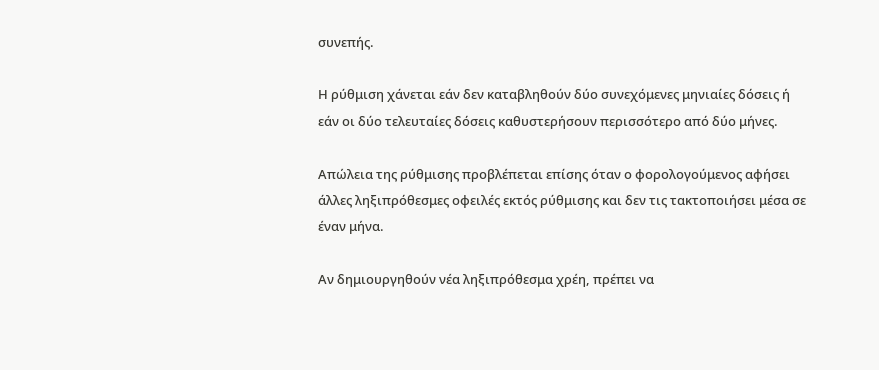συνεπής.

Η ρύθμιση χάνεται εάν δεν καταβληθούν δύο συνεχόμενες μηνιαίες δόσεις ή εάν οι δύο τελευταίες δόσεις καθυστερήσουν περισσότερο από δύο μήνες.

Απώλεια της ρύθμισης προβλέπεται επίσης όταν ο φορολογούμενος αφήσει άλλες ληξιπρόθεσμες οφειλές εκτός ρύθμισης και δεν τις τακτοποιήσει μέσα σε έναν μήνα.

Αν δημιουργηθούν νέα ληξιπρόθεσμα χρέη, πρέπει να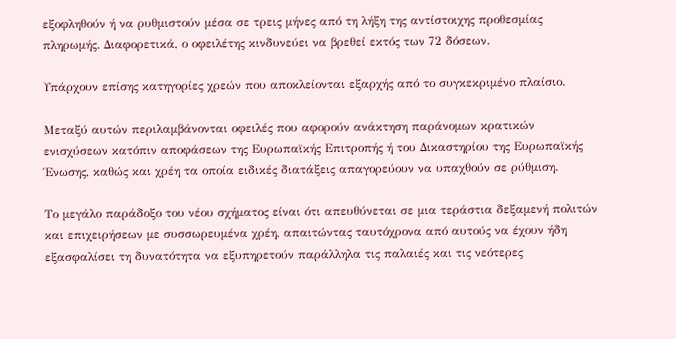εξοφληθούν ή να ρυθμιστούν μέσα σε τρεις μήνες από τη λήξη της αντίστοιχης προθεσμίας πληρωμής. Διαφορετικά, ο οφειλέτης κινδυνεύει να βρεθεί εκτός των 72 δόσεων.

Υπάρχουν επίσης κατηγορίες χρεών που αποκλείονται εξαρχής από το συγκεκριμένο πλαίσιο.

Μεταξύ αυτών περιλαμβάνονται οφειλές που αφορούν ανάκτηση παράνομων κρατικών ενισχύσεων κατόπιν αποφάσεων της Ευρωπαϊκής Επιτροπής ή του Δικαστηρίου της Ευρωπαϊκής Ένωσης, καθώς και χρέη τα οποία ειδικές διατάξεις απαγορεύουν να υπαχθούν σε ρύθμιση.

Το μεγάλο παράδοξο του νέου σχήματος είναι ότι απευθύνεται σε μια τεράστια δεξαμενή πολιτών και επιχειρήσεων με συσσωρευμένα χρέη, απαιτώντας ταυτόχρονα από αυτούς να έχουν ήδη εξασφαλίσει τη δυνατότητα να εξυπηρετούν παράλληλα τις παλαιές και τις νεότερες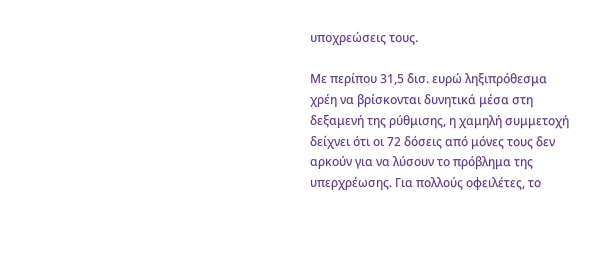υποχρεώσεις τους.

Με περίπου 31,5 δισ. ευρώ ληξιπρόθεσμα χρέη να βρίσκονται δυνητικά μέσα στη δεξαμενή της ρύθμισης, η χαμηλή συμμετοχή δείχνει ότι οι 72 δόσεις από μόνες τους δεν αρκούν για να λύσουν το πρόβλημα της υπερχρέωσης. Για πολλούς οφειλέτες, το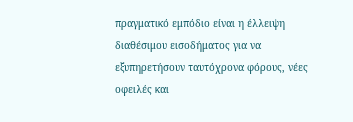πραγματικό εμπόδιο είναι η έλλειψη διαθέσιμου εισοδήματος για να εξυπηρετήσουν ταυτόχρονα φόρους, νέες οφειλές και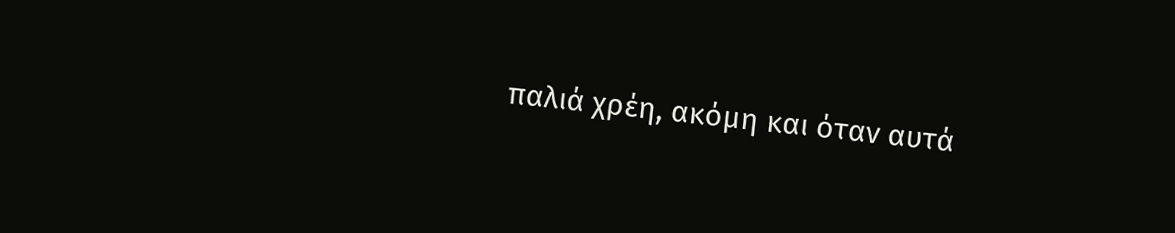παλιά χρέη, ακόμη και όταν αυτά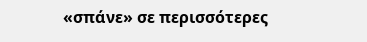«σπάνε» σε περισσότερες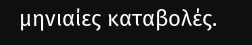μηνιαίες καταβολές.